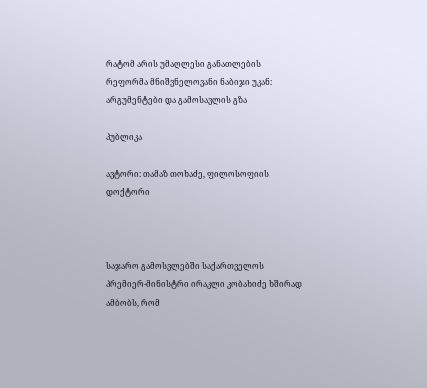რატომ არის უმაღლესი განათლების რეფორმა მნიშვნელოვანი ნაბიჯი უკან: არგუმენტები და გამოსავლის გზა

პუბლიკა

ავტორი: თამაზ თოხაძე, ფილოსოფიის დოქტორი



საჯარო გამოსვლებში საქართველოს პრემიერ-მინისტრი ირაკლი კობახიძე ხშირად ამბობს, რომ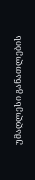უმაღლესი განათლების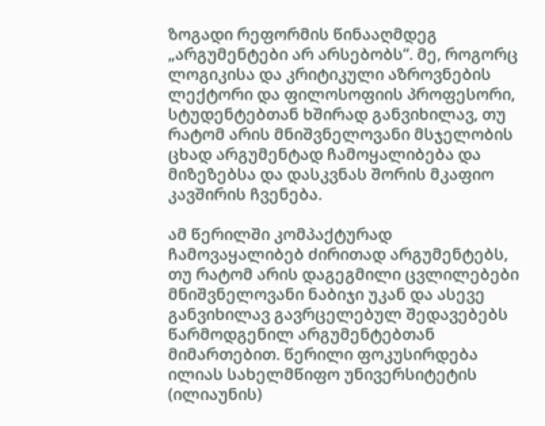ზოგადი რეფორმის წინააღმდეგ „არგუმენტები არ არსებობს“. მე, როგორც ლოგიკისა და კრიტიკული აზროვნების ლექტორი და ფილოსოფიის პროფესორი, სტუდენტებთან ხშირად განვიხილავ, თუ რატომ არის მნიშვნელოვანი მსჯელობის ცხად არგუმენტად ჩამოყალიბება და მიზეზებსა და დასკვნას შორის მკაფიო კავშირის ჩვენება.

ამ წერილში კომპაქტურად ჩამოვაყალიბებ ძირითად არგუმენტებს, თუ რატომ არის დაგეგმილი ცვლილებები მნიშვნელოვანი ნაბიჯი უკან და ასევე განვიხილავ გავრცელებულ შედავებებს წარმოდგენილ არგუმენტებთან მიმართებით. წერილი ფოკუსირდება ილიას სახელმწიფო უნივერსიტეტის (ილიაუნის)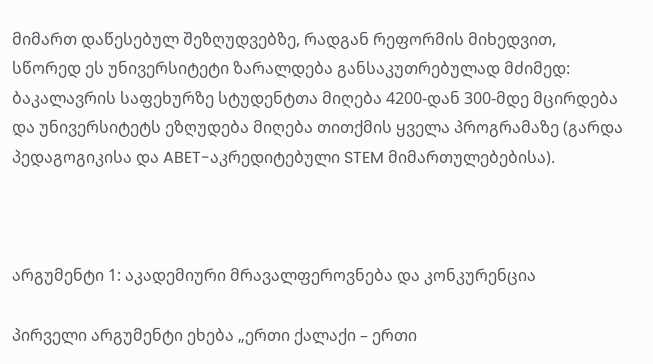მიმართ დაწესებულ შეზღუდვებზე, რადგან რეფორმის მიხედვით, სწორედ ეს უნივერსიტეტი ზარალდება განსაკუთრებულად მძიმედ: ბაკალავრის საფეხურზე სტუდენტთა მიღება 4200-დან 300-მდე მცირდება და უნივერსიტეტს ეზღუდება მიღება თითქმის ყველა პროგრამაზე (გარდა პედაგოგიკისა და ABET-აკრედიტებული STEM მიმართულებებისა).



არგუმენტი 1: აკადემიური მრავალფეროვნება და კონკურენცია

პირველი არგუმენტი ეხება „ერთი ქალაქი – ერთი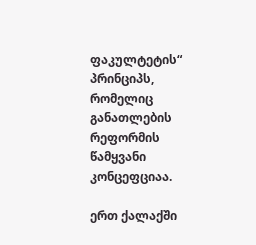ფაკულტეტის“ პრინციპს, რომელიც განათლების რეფორმის წამყვანი კონცეფციაა.

ერთ ქალაქში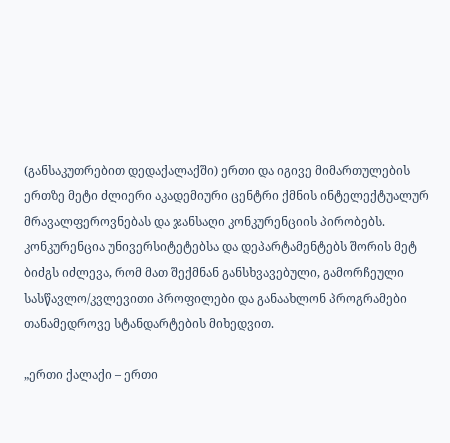(განსაკუთრებით დედაქალაქში) ერთი და იგივე მიმართულების ერთზე მეტი ძლიერი აკადემიური ცენტრი ქმნის ინტელექტუალურ მრავალფეროვნებას და ჯანსაღი კონკურენციის პირობებს. კონკურენცია უნივერსიტეტებსა და დეპარტამენტებს შორის მეტ ბიძგს იძლევა, რომ მათ შექმნან განსხვავებული, გამორჩეული სასწავლო/კვლევითი პროფილები და განაახლონ პროგრამები თანამედროვე სტანდარტების მიხედვით.

„ერთი ქალაქი – ერთი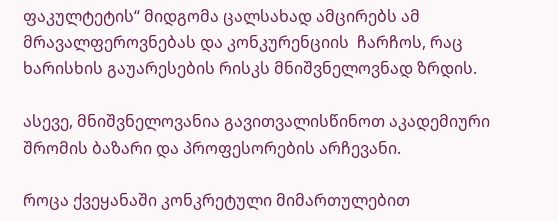ფაკულტეტის“ მიდგომა ცალსახად ამცირებს ამ მრავალფეროვნებას და კონკურენციის  ჩარჩოს, რაც ხარისხის გაუარესების რისკს მნიშვნელოვნად ზრდის.

ასევე, მნიშვნელოვანია გავითვალისწინოთ აკადემიური შრომის ბაზარი და პროფესორების არჩევანი.

როცა ქვეყანაში კონკრეტული მიმართულებით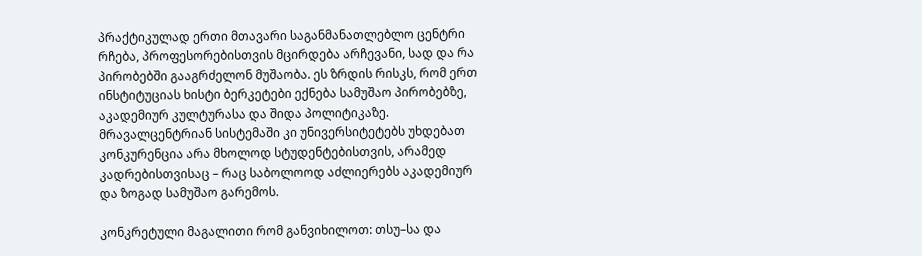პრაქტიკულად ერთი მთავარი საგანმანათლებლო ცენტრი რჩება, პროფესორებისთვის მცირდება არჩევანი, სად და რა პირობებში გააგრძელონ მუშაობა. ეს ზრდის რისკს, რომ ერთ ინსტიტუციას ხისტი ბერკეტები ექნება სამუშაო პირობებზე, აკადემიურ კულტურასა და შიდა პოლიტიკაზე. მრავალცენტრიან სისტემაში კი უნივერსიტეტებს უხდებათ კონკურენცია არა მხოლოდ სტუდენტებისთვის, არამედ კადრებისთვისაც – რაც საბოლოოდ აძლიერებს აკადემიურ და ზოგად სამუშაო გარემოს.

კონკრეტული მაგალითი რომ განვიხილოთ: თსუ–სა და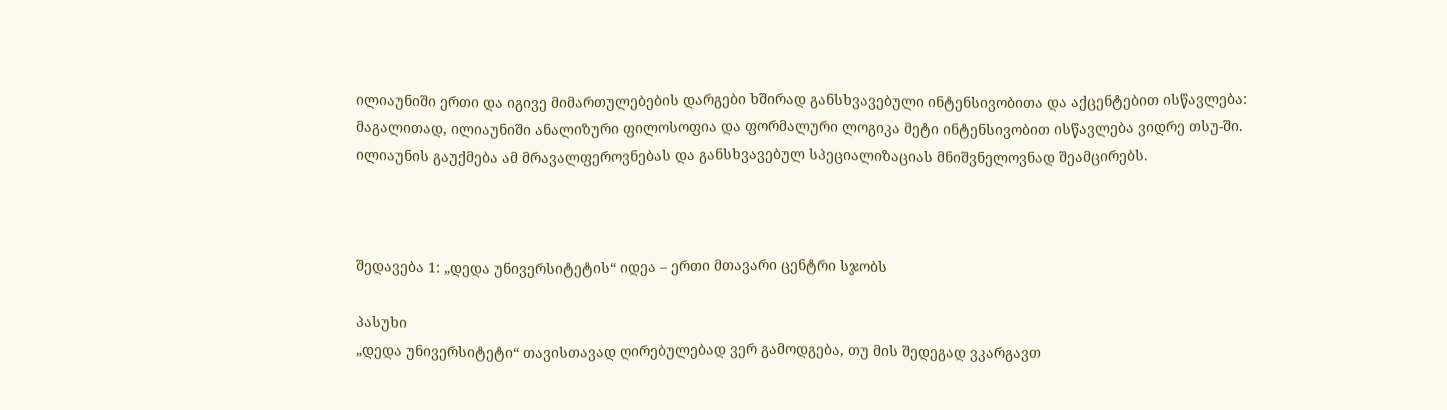ილიაუნიში ერთი და იგივე მიმართულებების დარგები ხშირად განსხვავებული ინტენსივობითა და აქცენტებით ისწავლება: მაგალითად, ილიაუნიში ანალიზური ფილოსოფია და ფორმალური ლოგიკა მეტი ინტენსივობით ისწავლება ვიდრე თსუ-ში. ილიაუნის გაუქმება ამ მრავალფეროვნებას და განსხვავებულ სპეციალიზაციას მნიშვნელოვნად შეამცირებს.



შედავება 1: „დედა უნივერსიტეტის“ იდეა – ერთი მთავარი ცენტრი სჯობს

პასუხი
„დედა უნივერსიტეტი“ თავისთავად ღირებულებად ვერ გამოდგება, თუ მის შედეგად ვკარგავთ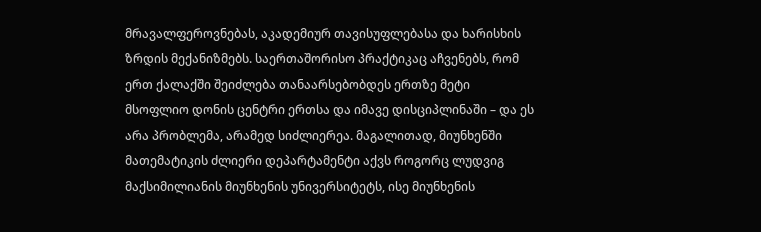მრავალფეროვნებას, აკადემიურ თავისუფლებასა და ხარისხის ზრდის მექანიზმებს. საერთაშორისო პრაქტიკაც აჩვენებს, რომ ერთ ქალაქში შეიძლება თანაარსებობდეს ერთზე მეტი მსოფლიო დონის ცენტრი ერთსა და იმავე დისციპლინაში – და ეს არა პრობლემა, არამედ სიძლიერეა. მაგალითად, მიუნხენში მათემატიკის ძლიერი დეპარტამენტი აქვს როგორც ლუდვიგ მაქსიმილიანის მიუნხენის უნივერსიტეტს, ისე მიუნხენის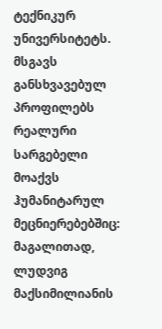ტექნიკურ უნივერსიტეტს.
მსგავს განსხვავებულ პროფილებს რეალური სარგებელი მოაქვს ჰუმანიტარულ მეცნიერებებშიც: მაგალითად, ლუდვიგ მაქსიმილიანის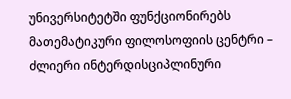უნივერსიტეტში ფუნქციონირებს მათემატიკური ფილოსოფიის ცენტრი – ძლიერი ინტერდისციპლინური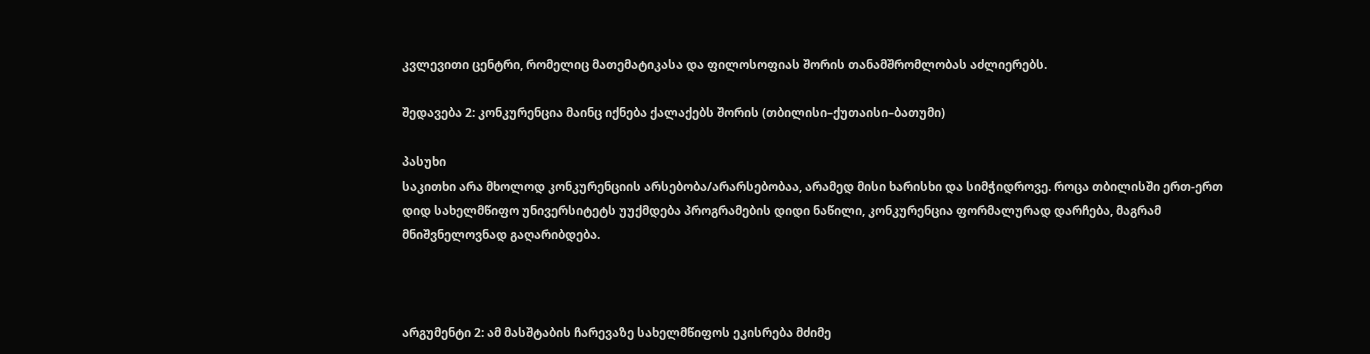კვლევითი ცენტრი, რომელიც მათემატიკასა და ფილოსოფიას შორის თანამშრომლობას აძლიერებს.

შედავება 2: კონკურენცია მაინც იქნება ქალაქებს შორის (თბილისი–ქუთაისი–ბათუმი)

პასუხი
საკითხი არა მხოლოდ კონკურენციის არსებობა/არარსებობაა, არამედ მისი ხარისხი და სიმჭიდროვე. როცა თბილისში ერთ-ერთ დიდ სახელმწიფო უნივერსიტეტს უუქმდება პროგრამების დიდი ნაწილი, კონკურენცია ფორმალურად დარჩება, მაგრამ მნიშვნელოვნად გაღარიბდება.



არგუმენტი 2: ამ მასშტაბის ჩარევაზე სახელმწიფოს ეკისრება მძიმე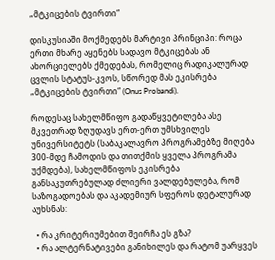„მტკიცების ტვირთი“

დისკუსიაში მოქმედებს მარტივი პრინციპი: როცა ერთი მხარე აყენებს სადავო მტკიცებას ან ახორციელებს ქმედებას, რომელიც რადიკალურად ცვლის სტატუს-კვოს, სწორედ მას ეკისრება „მტკიცების ტვირთი“ (Onus Probandi).

როდესაც სახელმწიფო გადაწყვეტილება ასე მკვეთრად ზღუდავს ერთ-ერთ უმსხვილეს უნივერსიტეტს (საბაკალავრო პროგრამებზე მიღება 300-მდე ჩამოდის და თითქმის ყველა პროგრამა უქმდება), სახელმწიფოს ეკისრება განსაკუთრებულად ძლიერი ვალდებულება, რომ საზოგადოებას და აკადემიურ სფეროს დეტალურად აუხსნას:

  • რა კრიტერიუმებით შეირჩა ეს გზა?
  • რა ალტერნატივები განიხილეს და რატომ უარყვეს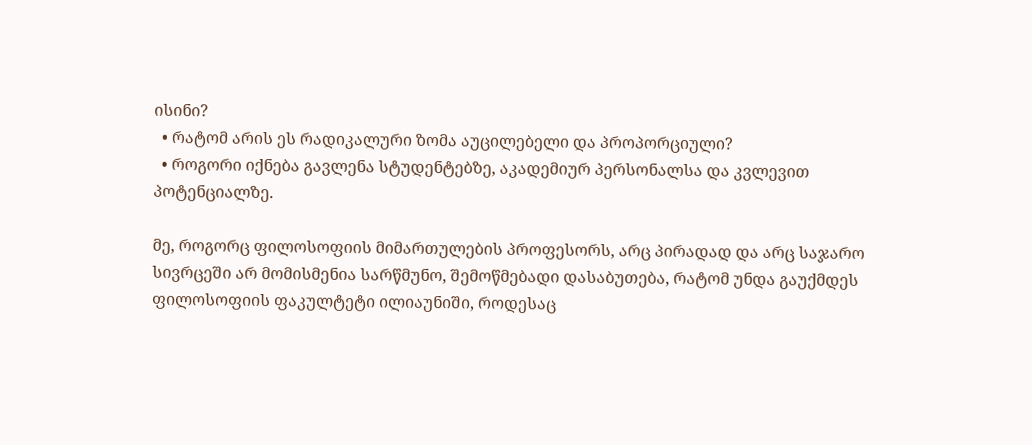ისინი?
  • რატომ არის ეს რადიკალური ზომა აუცილებელი და პროპორციული?
  • როგორი იქნება გავლენა სტუდენტებზე, აკადემიურ პერსონალსა და კვლევით პოტენციალზე.

მე, როგორც ფილოსოფიის მიმართულების პროფესორს, არც პირადად და არც საჯარო სივრცეში არ მომისმენია სარწმუნო, შემოწმებადი დასაბუთება, რატომ უნდა გაუქმდეს ფილოსოფიის ფაკულტეტი ილიაუნიში, როდესაც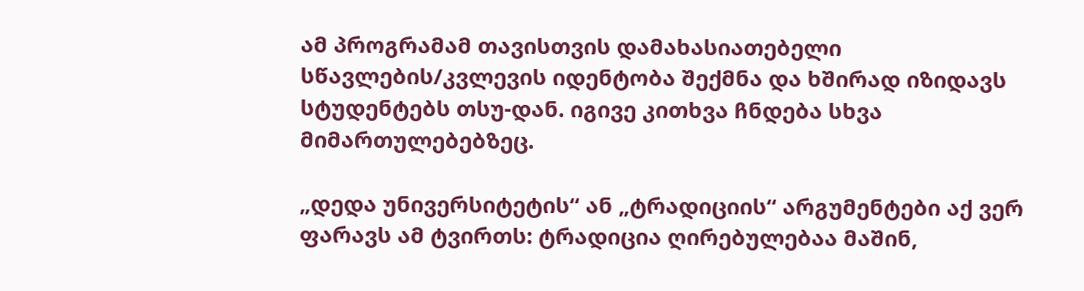ამ პროგრამამ თავისთვის დამახასიათებელი სწავლების/კვლევის იდენტობა შექმნა და ხშირად იზიდავს სტუდენტებს თსუ-დან. იგივე კითხვა ჩნდება სხვა მიმართულებებზეც.

„დედა უნივერსიტეტის“ ან „ტრადიციის“ არგუმენტები აქ ვერ ფარავს ამ ტვირთს: ტრადიცია ღირებულებაა მაშინ,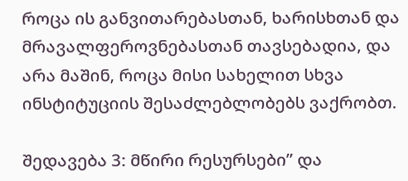როცა ის განვითარებასთან, ხარისხთან და მრავალფეროვნებასთან თავსებადია, და არა მაშინ, როცა მისი სახელით სხვა ინსტიტუციის შესაძლებლობებს ვაქრობთ.

შედავება 3: მწირი რესურსები” და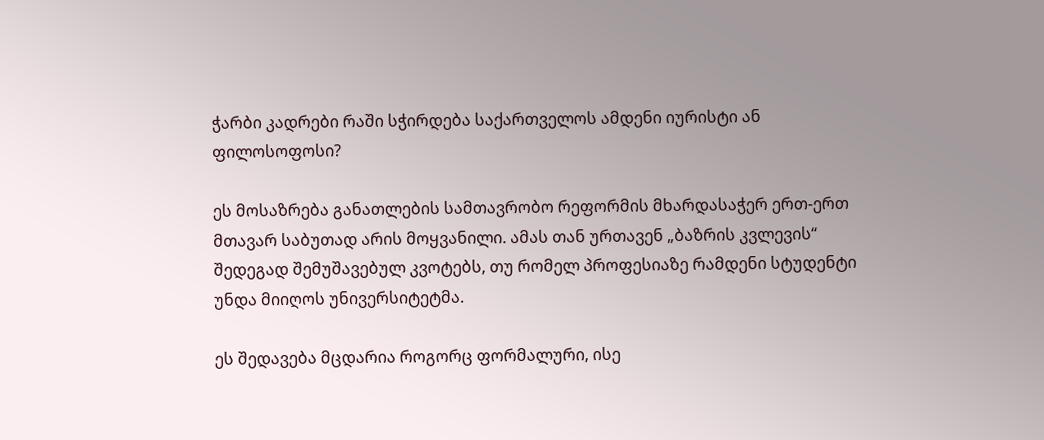ჭარბი კადრები რაში სჭირდება საქართველოს ამდენი იურისტი ან ფილოსოფოსი?

ეს მოსაზრება განათლების სამთავრობო რეფორმის მხარდასაჭერ ერთ-ერთ მთავარ საბუთად არის მოყვანილი. ამას თან ურთავენ „ბაზრის კვლევის“ შედეგად შემუშავებულ კვოტებს, თუ რომელ პროფესიაზე რამდენი სტუდენტი უნდა მიიღოს უნივერსიტეტმა.

ეს შედავება მცდარია როგორც ფორმალური, ისე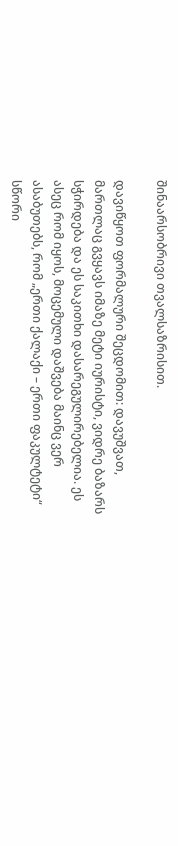შინაარსობრივი თვალსაზრისით.

დავიწყოთ ფორმალური შეცდომით: დავუშვათ, მართლაც გვყავს იმაზე მეტი იურისტი, ვიდრე ბაზარს სჭირდება და ეს საკითხი დასარეგულირებელია. ეს ასეც რომ იყოს, მოცემული დაშვება მაინც ვერ ასაბუთებს, რომ „ერთი ქალაქი – ერთი ფაკულტეტი“ სწორი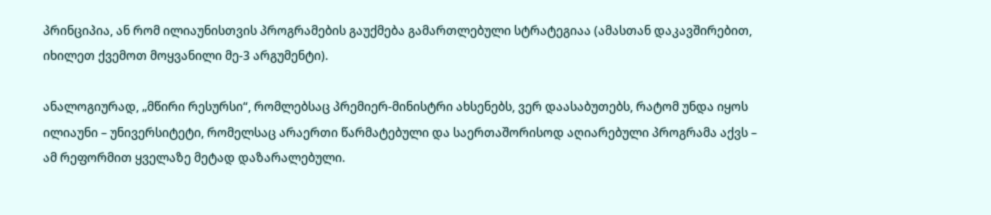პრინციპია, ან რომ ილიაუნისთვის პროგრამების გაუქმება გამართლებული სტრატეგიაა (ამასთან დაკავშირებით, იხილეთ ქვემოთ მოყვანილი მე-3 არგუმენტი).

ანალოგიურად, „მწირი რესურსი“, რომლებსაც პრემიერ-მინისტრი ახსენებს, ვერ დაასაბუთებს, რატომ უნდა იყოს ილიაუნი – უნივერსიტეტი, რომელსაც არაერთი წარმატებული და საერთაშორისოდ აღიარებული პროგრამა აქვს – ამ რეფორმით ყველაზე მეტად დაზარალებული.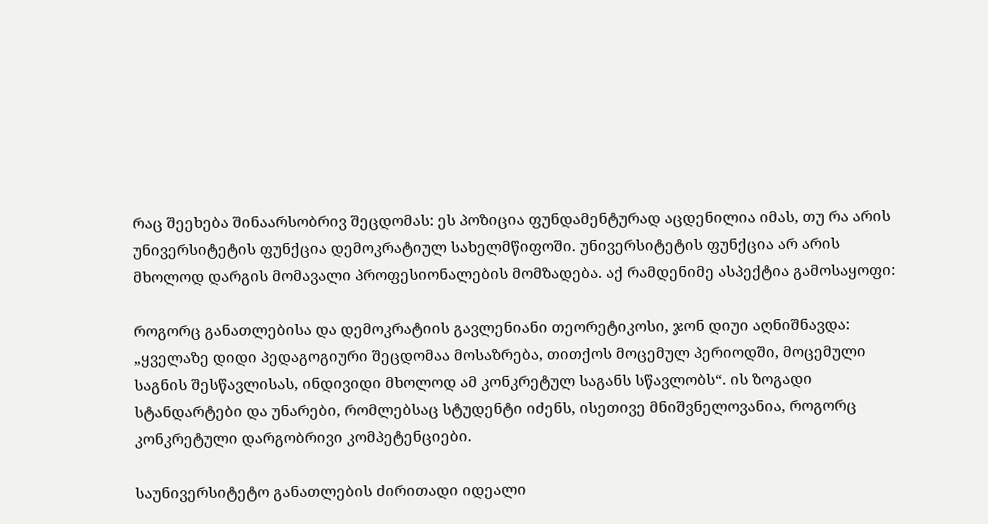რაც შეეხება შინაარსობრივ შეცდომას: ეს პოზიცია ფუნდამენტურად აცდენილია იმას, თუ რა არის უნივერსიტეტის ფუნქცია დემოკრატიულ სახელმწიფოში. უნივერსიტეტის ფუნქცია არ არის მხოლოდ დარგის მომავალი პროფესიონალების მომზადება. აქ რამდენიმე ასპექტია გამოსაყოფი:

როგორც განათლებისა და დემოკრატიის გავლენიანი თეორეტიკოსი, ჯონ დიუი აღნიშნავდა: „ყველაზე დიდი პედაგოგიური შეცდომაა მოსაზრება, თითქოს მოცემულ პერიოდში, მოცემული საგნის შესწავლისას, ინდივიდი მხოლოდ ამ კონკრეტულ საგანს სწავლობს“. ის ზოგადი სტანდარტები და უნარები, რომლებსაც სტუდენტი იძენს, ისეთივე მნიშვნელოვანია, როგორც კონკრეტული დარგობრივი კომპეტენციები.

საუნივერსიტეტო განათლების ძირითადი იდეალი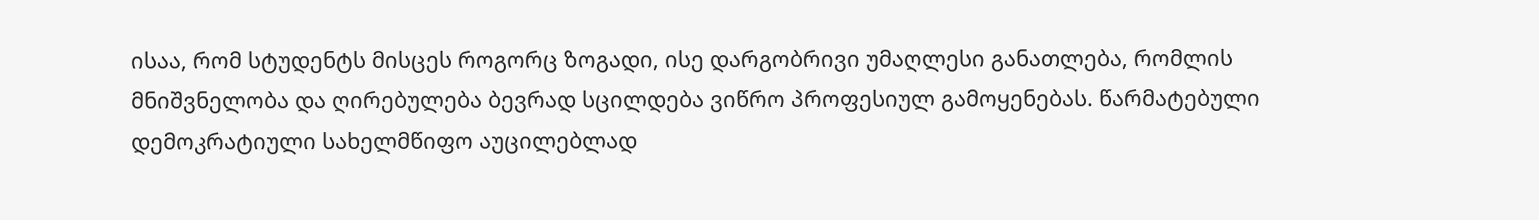ისაა, რომ სტუდენტს მისცეს როგორც ზოგადი, ისე დარგობრივი უმაღლესი განათლება, რომლის მნიშვნელობა და ღირებულება ბევრად სცილდება ვიწრო პროფესიულ გამოყენებას. წარმატებული დემოკრატიული სახელმწიფო აუცილებლად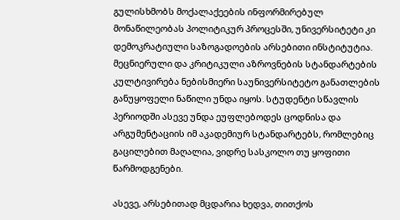გულისხმობს მოქალაქეების ინფორმირებულ მონაწილეობას პოლიტიკურ პროცესში, უნივერსიტეტი კი დემოკრატიული საზოგადოების არსებითი ინსტიტუტია. მეცნიერული და კრიტიკული აზროვნების სტანდარტების კულტივირება ნებისმიერი საუნივერსიტეტო განათლების განუყოფელი ნაწილი უნდა იყოს. სტუდენტი სწავლის პერიოდში ასევე უნდა ეუფლებოდეს ცოდნისა და არგუმენტაციის იმ აკადემიურ სტანდარტებს, რომლებიც გაცილებით მაღალია, ვიდრე სასკოლო თუ ყოფითი წარმოდგენები.

ასევე, არსებითად მცდარია ხედვა, თითქოს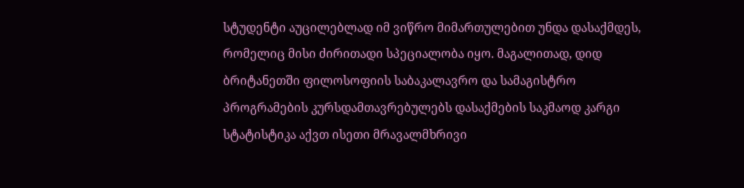სტუდენტი აუცილებლად იმ ვიწრო მიმართულებით უნდა დასაქმდეს, რომელიც მისი ძირითადი სპეციალობა იყო. მაგალითად, დიდ ბრიტანეთში ფილოსოფიის საბაკალავრო და სამაგისტრო პროგრამების კურსდამთავრებულებს დასაქმების საკმაოდ კარგი სტატისტიკა აქვთ ისეთი მრავალმხრივი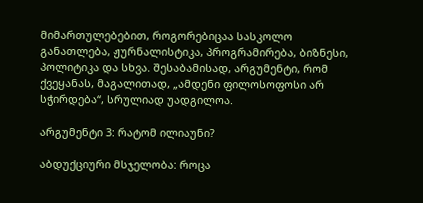მიმართულებებით, როგორებიცაა სასკოლო განათლება, ჟურნალისტიკა, პროგრამირება, ბიზნესი, პოლიტიკა და სხვა. შესაბამისად, არგუმენტი, რომ ქვეყანას, მაგალითად, „ამდენი ფილოსოფოსი არ სჭირდება“, სრულიად უადგილოა.

არგუმენტი 3: რატომ ილიაუნი?

აბდუქციური მსჯელობა: როცა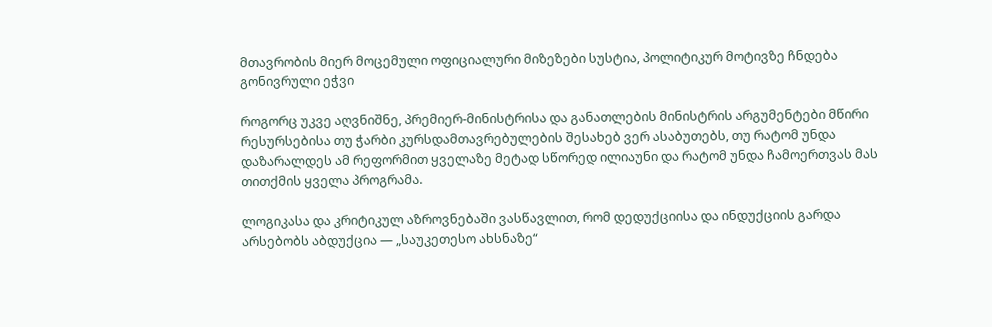მთავრობის მიერ მოცემული ოფიციალური მიზეზები სუსტია, პოლიტიკურ მოტივზე ჩნდება გონივრული ეჭვი

როგორც უკვე აღვნიშნე, პრემიერ-მინისტრისა და განათლების მინისტრის არგუმენტები მწირი რესურსებისა თუ ჭარბი კურსდამთავრებულების შესახებ ვერ ასაბუთებს, თუ რატომ უნდა დაზარალდეს ამ რეფორმით ყველაზე მეტად სწორედ ილიაუნი და რატომ უნდა ჩამოერთვას მას თითქმის ყველა პროგრამა.

ლოგიკასა და კრიტიკულ აზროვნებაში ვასწავლით, რომ დედუქციისა და ინდუქციის გარდა არსებობს აბდუქცია — „საუკეთესო ახსნაზე“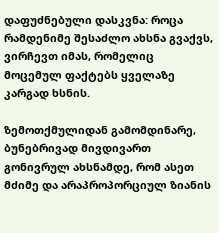დაფუძნებული დასკვნა: როცა რამდენიმე შესაძლო ახსნა გვაქვს, ვირჩევთ იმას, რომელიც მოცემულ ფაქტებს ყველაზე კარგად ხსნის.

ზემოთქმულიდან გამომდინარე, ბუნებრივად მივდივართ გონივრულ ახსნამდე, რომ ასეთ მძიმე და არაპროპორციულ ზიანის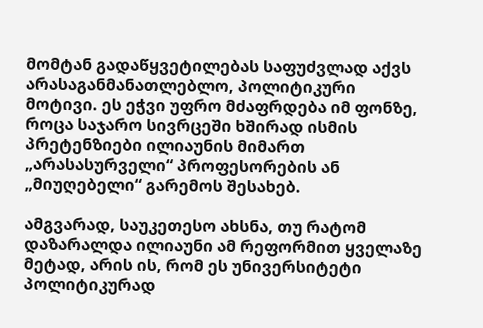მომტან გადაწყვეტილებას საფუძვლად აქვს არასაგანმანათლებლო, პოლიტიკური მოტივი. ეს ეჭვი უფრო მძაფრდება იმ ფონზე, როცა საჯარო სივრცეში ხშირად ისმის პრეტენზიები ილიაუნის მიმართ „არასასურველი“ პროფესორების ან „მიუღებელი“ გარემოს შესახებ.

ამგვარად, საუკეთესო ახსნა, თუ რატომ დაზარალდა ილიაუნი ამ რეფორმით ყველაზე მეტად, არის ის, რომ ეს უნივერსიტეტი პოლიტიკურად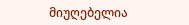მიუღებელია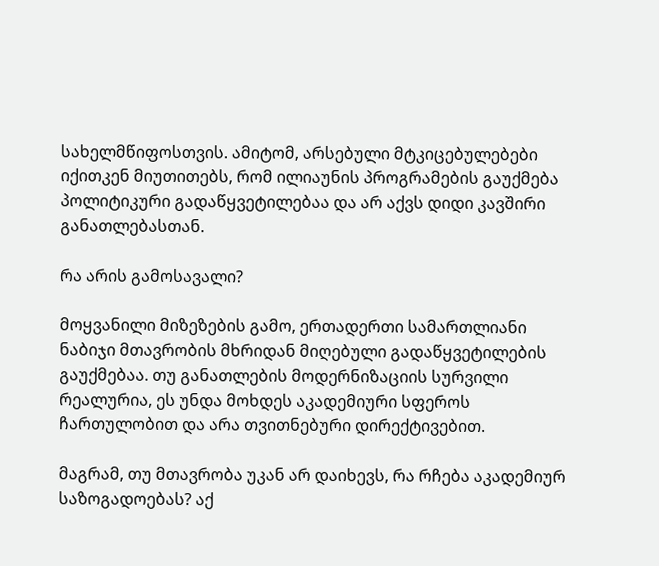სახელმწიფოსთვის. ამიტომ, არსებული მტკიცებულებები იქითკენ მიუთითებს, რომ ილიაუნის პროგრამების გაუქმება პოლიტიკური გადაწყვეტილებაა და არ აქვს დიდი კავშირი განათლებასთან.

რა არის გამოსავალი?

მოყვანილი მიზეზების გამო, ერთადერთი სამართლიანი ნაბიჯი მთავრობის მხრიდან მიღებული გადაწყვეტილების გაუქმებაა. თუ განათლების მოდერნიზაციის სურვილი რეალურია, ეს უნდა მოხდეს აკადემიური სფეროს ჩართულობით და არა თვითნებური დირექტივებით.

მაგრამ, თუ მთავრობა უკან არ დაიხევს, რა რჩება აკადემიურ საზოგადოებას? აქ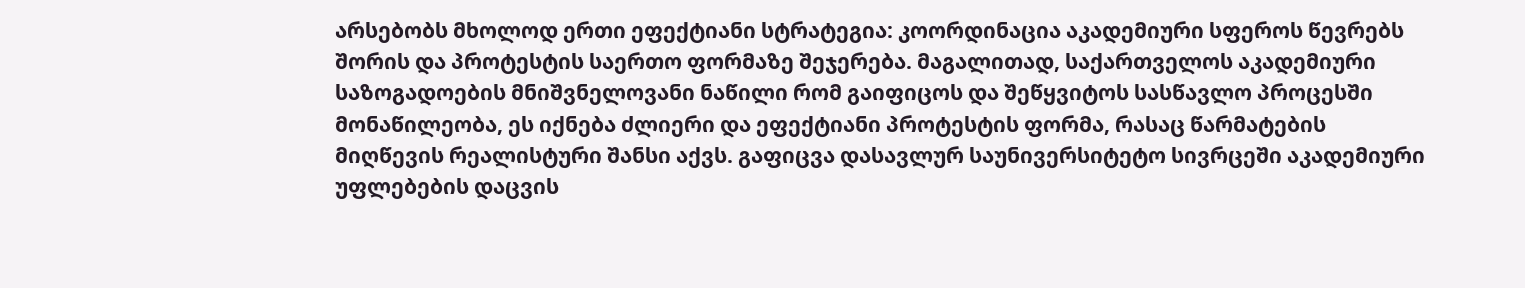არსებობს მხოლოდ ერთი ეფექტიანი სტრატეგია: კოორდინაცია აკადემიური სფეროს წევრებს შორის და პროტესტის საერთო ფორმაზე შეჯერება. მაგალითად, საქართველოს აკადემიური საზოგადოების მნიშვნელოვანი ნაწილი რომ გაიფიცოს და შეწყვიტოს სასწავლო პროცესში მონაწილეობა, ეს იქნება ძლიერი და ეფექტიანი პროტესტის ფორმა, რასაც წარმატების მიღწევის რეალისტური შანსი აქვს. გაფიცვა დასავლურ საუნივერსიტეტო სივრცეში აკადემიური უფლებების დაცვის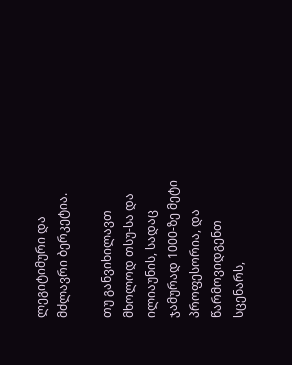ლეგიტიმური და მძლავრი ბერკეტია.

თუ განვიხილავთ მხოლოდ თსუ-სა და ილიაუნის, სადაც ჯამურად 1000-ზე მეტი პროფესორია, და წარმოვიდგენთ სცენარს,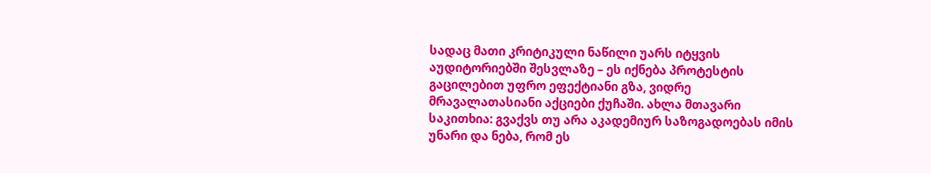სადაც მათი კრიტიკული ნაწილი უარს იტყვის აუდიტორიებში შესვლაზე – ეს იქნება პროტესტის გაცილებით უფრო ეფექტიანი გზა, ვიდრე მრავალათასიანი აქციები ქუჩაში. ახლა მთავარი საკითხია: გვაქვს თუ არა აკადემიურ საზოგადოებას იმის უნარი და ნება, რომ ეს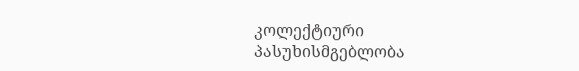კოლექტიური პასუხისმგებლობა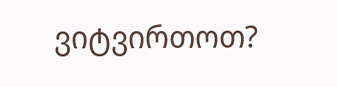ვიტვირთოთ?